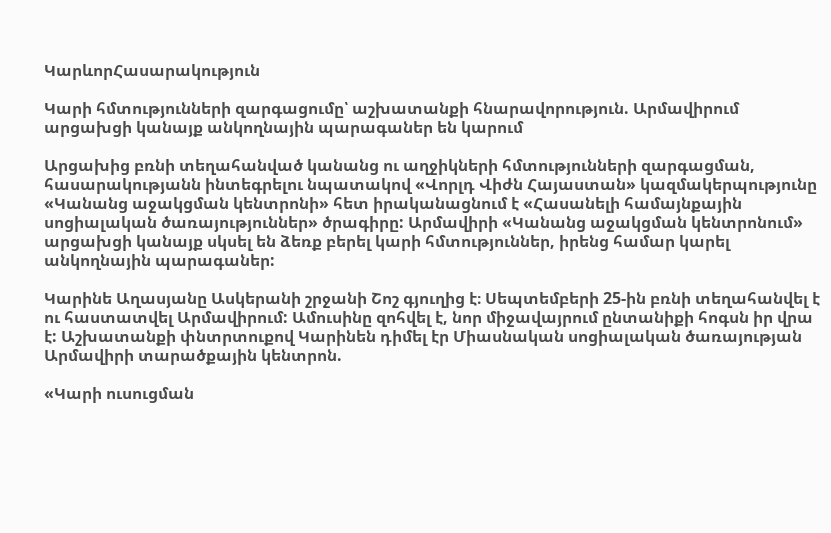ԿարևորՀասարակություն

Կարի հմտությունների զարգացումը՝ աշխատանքի հնարավորություն. Արմավիրում արցախցի կանայք անկողնային պարագաներ են կարում

Արցախից բռնի տեղահանված կանանց ու աղջիկների հմտությունների զարգացման, հասարակությանն ինտեգրելու նպատակով «Վորլդ Վիժն Հայաստան» կազմակերպությունը «Կանանց աջակցման կենտրոնի» հետ իրականացնում է «Հասանելի համայնքային սոցիալական ծառայություններ» ծրագիրը: Արմավիրի «Կանանց աջակցման կենտրոնում» արցախցի կանայք սկսել են ձեռք բերել կարի հմտություններ, իրենց համար կարել անկողնային պարագաներ:

Կարինե Աղասյանը Ասկերանի շրջանի Շոշ գյուղից է։ Սեպտեմբերի 25-ին բռնի տեղահանվել է ու հաստատվել Արմավիրում: Ամուսինը զոհվել է, նոր միջավայրում ընտանիքի հոգսն իր վրա է: Աշխատանքի փնտրտուքով Կարինեն դիմել էր Միասնական սոցիալական ծառայության Արմավիրի տարածքային կենտրոն.

«Կարի ուսուցման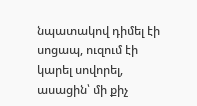նպատակով դիմել էի սոցապ, ուզում էի կարել սովորել, ասացին՝ մի քիչ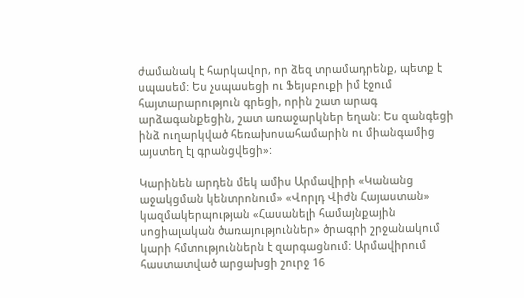ժամանակ է հարկավոր, որ ձեզ տրամադրենք, պետք է սպասեմ: Ես չսպասեցի ու Ֆեյսբուքի իմ էջում հայտարարություն գրեցի, որին շատ արագ արձագանքեցին, շատ առաջարկներ եղան: Ես զանգեցի ինձ ուղարկված հեռախոսահամարին ու միանգամից այստեղ էլ գրանցվեցի»:

Կարինեն արդեն մեկ ամիս Արմավիրի «Կանանց աջակցման կենտրոնում» «Վորլդ Վիժն Հայաստան» կազմակերպության «Հասանելի համայնքային սոցիալական ծառայություններ» ծրագրի շրջանակում կարի հմտություններն է զարգացնում: Արմավիրում հաստատված արցախցի շուրջ 16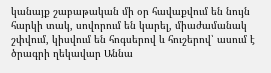կանայք շաբաթական մի օր հավաքվում են նույն հարկի տակ, սովորում են կարել, միաժամանակ շփվում, կիսվում են հոգսերով և հուշերով՝ ասում է ծրագրի ղեկավար Աննա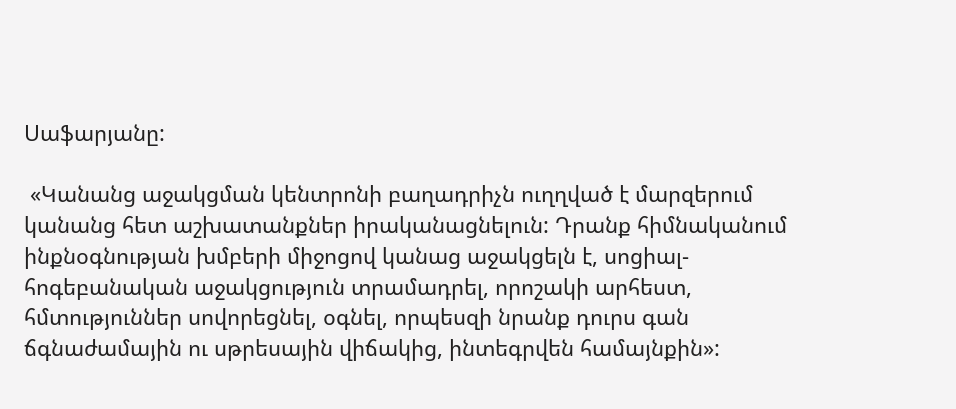Սաֆարյանը:

 «Կանանց աջակցման կենտրոնի բաղադրիչն ուղղված է մարզերում կանանց հետ աշխատանքներ իրականացնելուն: Դրանք հիմնականում ինքնօգնության խմբերի միջոցով կանաց աջակցելն է, սոցիալ-հոգեբանական աջակցություն տրամադրել, որոշակի արհեստ, հմտություններ սովորեցնել, օգնել, որպեսզի նրանք դուրս գան ճգնաժամային ու սթրեսային վիճակից, ինտեգրվեն համայնքին»: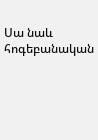Սա նաև հոգեբանական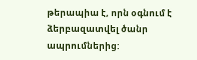թերապիա է, որն օգնում է ձերբազատվել ծանր ապրումներից: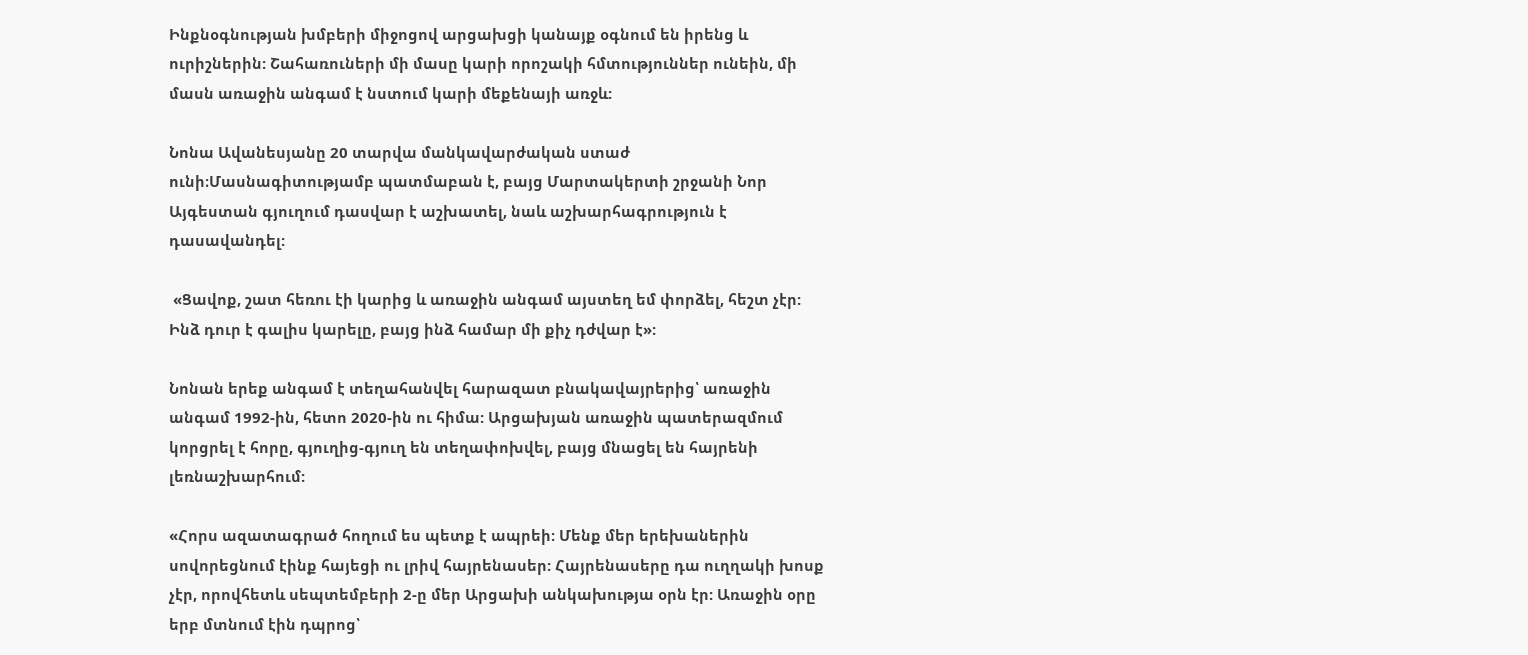Ինքնօգնության խմբերի միջոցով արցախցի կանայք օգնում են իրենց և ուրիշներին: Շահառուների մի մասը կարի որոշակի հմտություններ ունեին, մի մասն առաջին անգամ է նստում կարի մեքենայի առջև:

Նոնա Ավանեսյանը 20 տարվա մանկավարժական ստաժ ունի։Մասնագիտությամբ պատմաբան է, բայց Մարտակերտի շրջանի Նոր Այգեստան գյուղում դասվար է աշխատել, նաև աշխարհագրություն է դասավանդել:

 «Ցավոք, շատ հեռու էի կարից և առաջին անգամ այստեղ եմ փորձել, հեշտ չէր: Ինձ դուր է գալիս կարելը, բայց ինձ համար մի քիչ դժվար է»:

Նոնան երեք անգամ է տեղահանվել հարազատ բնակավայրերից՝ առաջին անգամ 1992-ին, հետո 2020-ին ու հիմա: Արցախյան առաջին պատերազմում կորցրել է հորը, գյուղից-գյուղ են տեղափոխվել, բայց մնացել են հայրենի լեռնաշխարհում:

«Հորս ազատագրած հողում ես պետք է ապրեի: Մենք մեր երեխաներին սովորեցնում էինք հայեցի ու լրիվ հայրենասեր: Հայրենասերը դա ուղղակի խոսք չէր, որովհետև սեպտեմբերի 2-ը մեր Արցախի անկախությա օրն էր: Առաջին օրը երբ մտնում էին դպրոց՝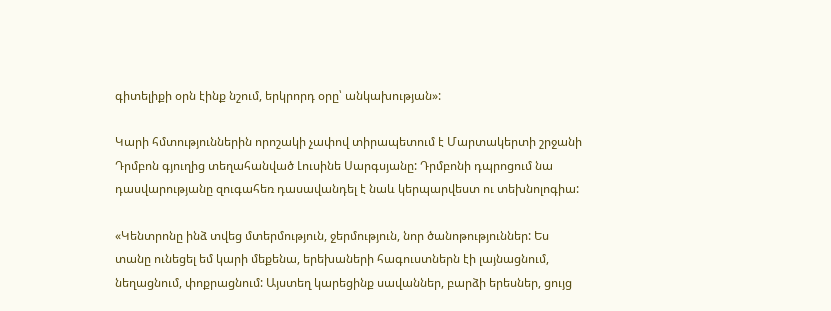գիտելիքի օրն էինք նշում, երկրորդ օրը՝ անկախության»:

Կարի հմտություններին որոշակի չափով տիրապետում է Մարտակերտի շրջանի Դրմբոն գյուղից տեղահանված Լուսինե Սարգսյանը: Դրմբոնի դպրոցում նա դասվարությանը զուգահեռ դասավանդել է նաև կերպարվեստ ու տեխնոլոգիա:

«Կենտրոնը ինձ տվեց մտերմություն, ջերմություն, նոր ծանոթություններ: Ես տանը ունեցել եմ կարի մեքենա, երեխաների հագուստներն էի լայնացնում, նեղացնում, փոքրացնում: Այստեղ կարեցինք սավաններ, բարձի երեսներ, ցույց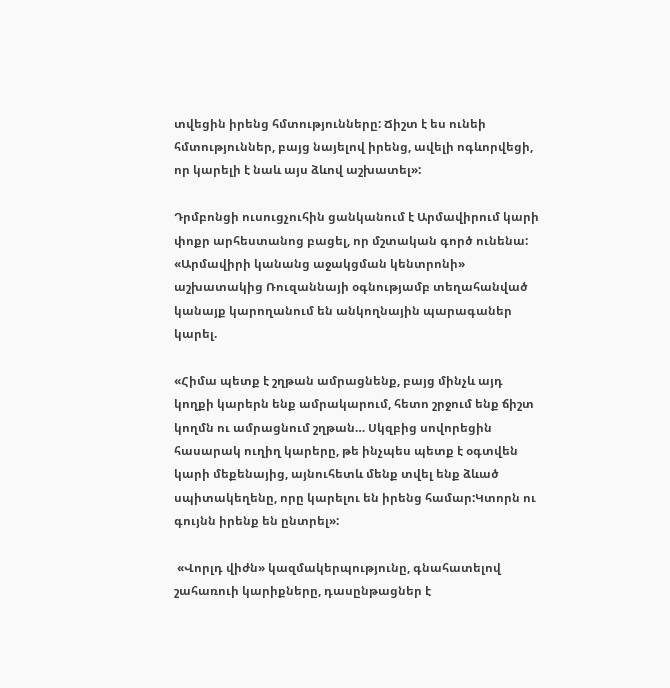տվեցին իրենց հմտությունները: Ճիշտ է ես ունեի հմտություններ, բայց նայելով իրենց, ավելի ոգևորվեցի, որ կարելի է նաև այս ձևով աշխատել»:

Դրմբոնցի ուսուցչուհին ցանկանում է Արմավիրում կարի փոքր արհեստանոց բացել, որ մշտական գործ ունենա: «Արմավիրի կանանց աջակցման կենտրոնի» աշխատակից Ռուզաննայի օգնությամբ տեղահանված կանայք կարողանում են անկողնային պարագաներ կարել.

«Հիմա պետք է շղթան ամրացնենք, բայց մինչև այդ կողքի կարերն ենք ամրակարում, հետո շրջում ենք ճիշտ կողմն ու ամրացնում շղթան… Սկզբից սովորեցին հասարակ ուղիղ կարերը, թե ինչպես պետք է օգտվեն կարի մեքենայից, այնուհետև մենք տվել ենք ձևած սպիտակեղենը, որը կարելու են իրենց համար:Կտորն ու գույնն իրենք են ընտրել»:

 «Վորլդ վիժն» կազմակերպությունը, գնահատելով շահառուի կարիքները, դասընթացներ է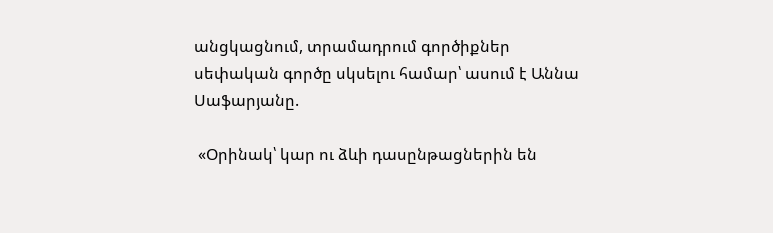անցկացնում, տրամադրում գործիքներ սեփական գործը սկսելու համար՝ ասում է Աննա Սաֆարյանը.

 «Օրինակ՝ կար ու ձևի դասընթացներին են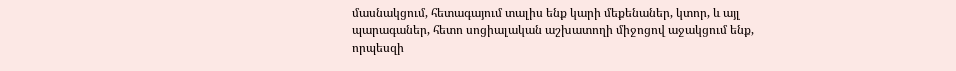մասնակցում, հետագայում տալիս ենք կարի մեքենաներ, կտոր, և այլ պարագաներ, հետո սոցիալական աշխատողի միջոցով աջակցում ենք, որպեսզի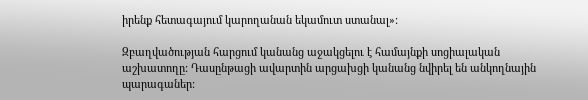իրենք հետագայում կարողանան եկամուտ ստանալ»:

Զբաղվածության հարցում կանանց աջակցելու է համայնքի սոցիալական աշխատողը: Դասընթացի ավարտին արցախցի կանանց նվիրել են անկողնային պարագաներ: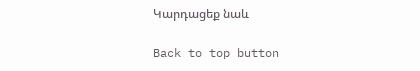Կարդացեք նաև

Back to top button